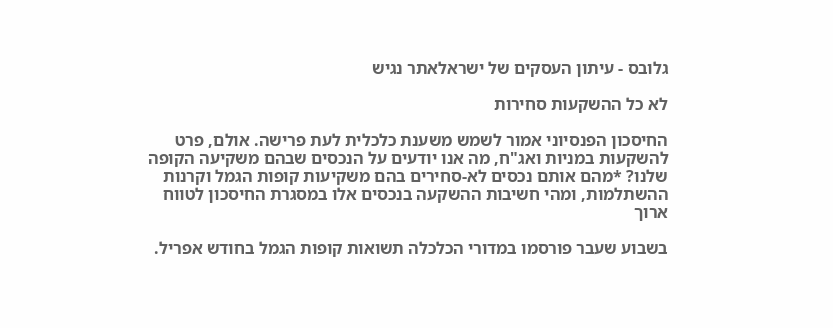גלובס - עיתון העסקים של ישראלאתר נגיש

לא כל ההשקעות סחירות

החיסכון הפנסיוני אמור לשמש משענת כלכלית לעת פרישה. אולם, פרט להשקעות במניות ואג"ח, מה אנו יודעים על הנכסים שבהם משקיעה הקופה שלנו? *מהם אותם נכסים לא-סחירים בהם משקיעות קופות הגמל וקרנות ההשתלמות, ומהי חשיבות ההשקעה בנכסים אלו במסגרת החיסכון לטווח ארוך

בשבוע שעבר פורסמו במדורי הכלכלה תשואות קופות הגמל בחודש אפריל.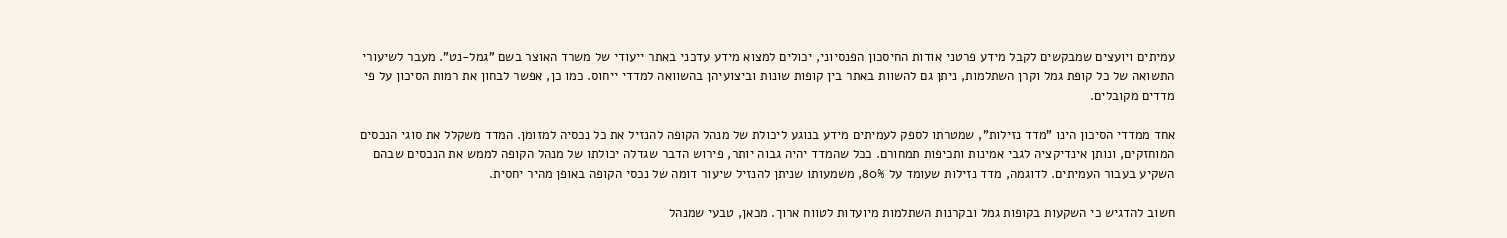עמיתים ויועצים שמבקשים לקבל מידע פרטני אודות החיסכון הפנסיוני, יכולים למצוא מידע עדכני באתר ייעודי של משרד האוצר בשם "גמל-נט". מעבר לשיעורי התשואה של כל קופת גמל וקרן השתלמות, ניתן גם להשוות באתר בין קופות שונות וביצועיהן בהשוואה למדדי ייחוס. כמו כן, אפשר לבחון את רמות הסיכון על פי מדדים מקובלים.

אחד ממדדי הסיכון הינו "מדד נזילות", שמטרתו לספק לעמיתים מידע בנוגע ליכולת של מנהל הקופה להנזיל את כל נכסיה למזומן. המדד משקלל את סוגי הנכסים המוחזקים, ונותן אינדיקציה לגבי אמינות ותכיפות תמחורם. ככל שהמדד יהיה גבוה יותר, פירוש הדבר שגדלה יכולתו של מנהל הקופה לממש את הנכסים שבהם השקיע בעבור העמיתים. לדוגמה, מדד נזילות שעומד על 80%, משמעותו שניתן להנזיל שיעור דומה של נכסי הקופה באופן מהיר יחסית.

חשוב להדגיש כי השקעות בקופות גמל ובקרנות השתלמות מיועדות לטווח ארוך. מכאן, טבעי שמנהל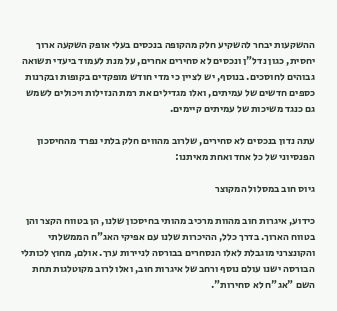ההשקעות יבחר להשקיע חלק מהקופה בנכסים בעלי אופק השקעה ארוך יחסית, כגון נדל"ן ונכסים לא סחירים אחרים, על מנת לעמוד ביעדי תשואה גבוהים לחוסכים. בנוסף, יש לציין כי מדי חודש מופקדים בקופות ובקרנות כספים חדשים של עמיתים, ואלו מגדילים את רמת הנזילות ויכולים לשמש גם כנגד משיכות של עמיתים קיימים.

עתה נדון בנכסים לא סחירים, שלרוב מהווים חלק בלתי נפרד מהחיסכון הפנסיוני של כל אחד ואחת מאיתנו:

גיוס חוב במסלול המקוצר

כידוע, איגרות חוב מהוות מרכיב מהותי בחיסכון שלנו, הן בטווח הקצר והן בטווח הארוך. בדרך כלל, ההיכרות שלנו עם אפיקי האג"ח הממשלתי והקונצרני מוגבלת לאלו הנסחרים בבורסה לניירות ערך. אולם, מחוץ לכותלי הבורסה ישנו עולם נוסף ורחב של איגרות חוב, ואלו לרוב מקוטלגות תחת השם "אג"ח לא סחירות".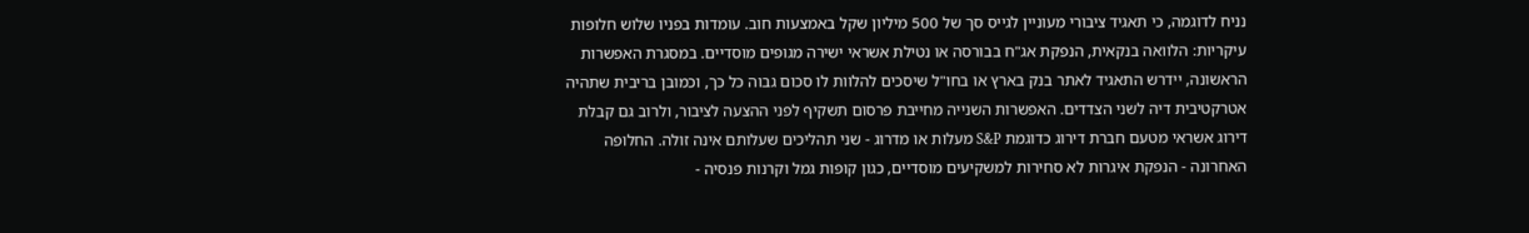נניח לדוגמה, כי תאגיד ציבורי מעוניין לגייס סך של 500 מיליון שקל באמצעות חוב. עומדות בפניו שלוש חלופות עיקריות: הלוואה בנקאית, הנפקת אג"ח בבורסה או נטילת אשראי ישירה מגופים מוסדיים. במסגרת האפשרות הראשונה, יידרש התאגיד לאתר בנק בארץ או בחו"ל שיסכים להלוות לו סכום גבוה כל כך, וכמובן בריבית שתהיה אטרקטיבית דיה לשני הצדדים. האפשרות השנייה מחייבת פרסום תשקיף לפני ההצעה לציבור, ולרוב גם קבלת דירוג אשראי מטעם חברת דירוג כדוגמת S&P מעלות או מדרוג - שני תהליכים שעלותם אינה זולה. החלופה האחרונה - הנפקת איגרות לא סחירות למשקיעים מוסדיים, כגון קופות גמל וקרנות פנסיה -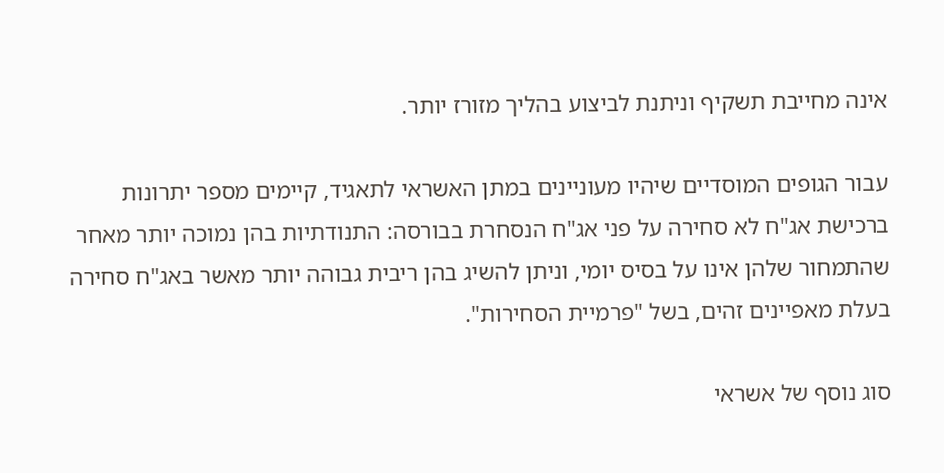אינה מחייבת תשקיף וניתנת לביצוע בהליך מזורז יותר.

עבור הגופים המוסדיים שיהיו מעוניינים במתן האשראי לתאגיד, קיימים מספר יתרונות ברכישת אג"ח לא סחירה על פני אג"ח הנסחרת בבורסה: התנודתיות בהן נמוכה יותר מאחר שהתמחור שלהן אינו על בסיס יומי, וניתן להשיג בהן ריבית גבוהה יותר מאשר באג"ח סחירה בעלת מאפיינים זהים, בשל "פרמיית הסחירות".

סוג נוסף של אשראי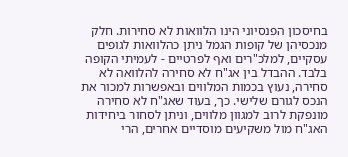בחיסכון הפנסיוני הינו הלוואות לא סחירות. חלק מנכסיהן של קופות הגמל ניתן כהלוואות לגופים עסקיים, למלכ"רים ואף לפרטיים - לעמיתי הקופה בלבד. ההבדל בין אג"ח לא סחירה להלוואה לא סחירה, נעוץ בכמות המלווים ובאפשרות למכור את הנכס לגורם שלישי. כך, בעוד שאג"ח לא סחירה מונפקת לרוב למגוון מלווים, וניתן לסחור ביחידות האג"ח מול משקיעים מוסדיים אחרים, הרי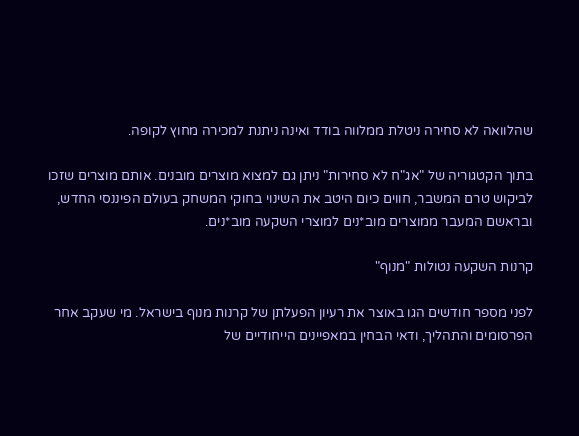שהלוואה לא סחירה ניטלת ממלווה בודד ואינה ניתנת למכירה מחוץ לקופה.

בתוך הקטגוריה של "אג"ח לא סחירות" ניתן גם למצוא מוצרים מובנים. אותם מוצרים שזכו לביקוש טרם המשבר, חווים כיום היטב את השינוי בחוקי המשחק בעולם הפיננסי החדש, ובראשם המעבר ממוצרים מוב*נים למוצרי השקעה מוב*נים.

קרנות השקעה נטולות "מנוף"

לפני מספר חודשים הגו באוצר את רעיון הפעלתן של קרנות מנוף בישראל. מי שעקב אחר הפרסומים והתהליך, ודאי הבחין במאפיינים הייחודיים של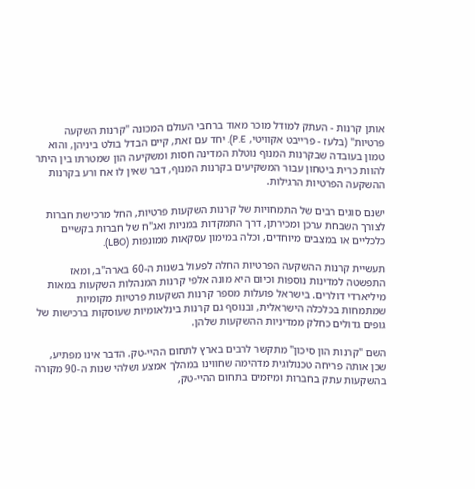אותן קרנות - העתק למודל מוכר מאוד ברחבי העולם המכונה "קרנות השקעה פרטיות" (בלעז - פרייבט אקוויטי, P.E). יחד עם זאת, קיים הבדל בולט ביניהן, והוא טמון בעובדה שבקרנות המנוף נוטלת המדינה חסות ומשקיעה הון שמטרתו בין היתר להוות כרית ביטחון עבור המשקיעים בקרנות המנוף, דבר שאין לו אח ורע בקרנות ההשקעה הפרטיות הרגילות.

ישנם סוגים רבים של התמחויות של קרנות השקעות פרטיות, החל מרכישת חברות לצורך השבחת ערכן ומכירתן, דרך התמקדות במניות ואג"ח של חברות בקשיים כלכליים או במצבים מיוחדים, וכלה במימון עסקאות ממונפות (LBO).

תעשיית קרנות ההשקעה הפרטיות החלה לפעול בשנות ה-60 בארה"ב, ומאז התפשטה למדינות נוספות וכיום היא מונה אלפי קרנות המנהלות השקעות במאות מיליארדי דולרים. בישראל פועלות מספר קרנות השקעות פרטיות מקומיות שמתמחות בכלכלה הישראלית, ובנוסף גם קרנות בינלאומיות שעוסקות ברכישות של גופים גדולים כחלק ממדיניות ההשקעות שלהן.

השם "קרנות הון סיכון" מתקשר לרבים בארץ לתחום ההיי-טק. הדבר אינו מפתיע, שכן אותה פריחה טכנולוגית מדהימה שחווינו במהלך אמצע ושלהי שנות ה-90 מקורה בהשקעות עתק בחברות ומיזמים בתחום ההיי-טק,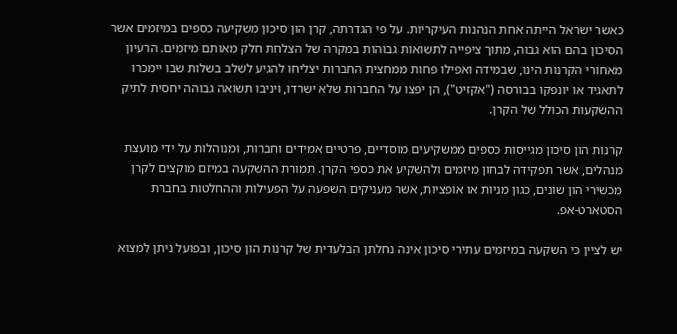כאשר ישראל הייתה אחת הנהנות העיקריות. על פי הגדרתה, קרן הון סיכון משקיעה כספים במיזמים אשר הסיכון בהם הוא גבוה, מתוך ציפייה לתשואות גבוהות במקרה של הצלחת חלק מאותם מיזמים. הרעיון מאחורי הקרנות הינו, שבמידה ואפילו פחות ממחצית החברות יצליחו להגיע לשלב בשלות שבו יימכרו לתאגיד או יונפקו בבורסה ("אקזיט"), הן יפצו על החברות שלא ישרדו, ויניבו תשואה גבוהה יחסית לתיק ההשקעות הכולל של הקרן.

קרנות הון סיכון מגייסות כספים ממשקיעים מוסדיים, פרטיים אמידים וחברות, ומנוהלות על ידי מועצת מנהלים, אשר תפקידה לבחון מיזמים ולהשקיע את כספי הקרן. תמורת ההשקעה במיזם מוקצים לקרן מכשירי הון שונים, כגון מניות או אופציות, אשר מעניקים השפעה על הפעילות וההחלטות בחברת הסטארט-אפ.

יש לציין כי השקעה במיזמים עתירי סיכון אינה נחלתן הבלעדית של קרנות הון סיכון, ובפועל ניתן למצוא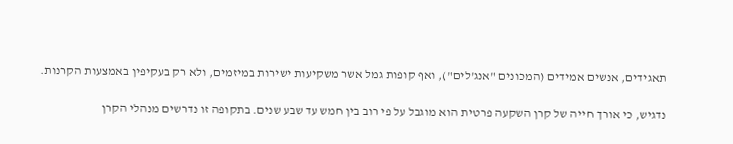תאגידים, אנשים אמידים (המכונים "אנג'לים"), ואף קופות גמל אשר משקיעות ישירות במיזמים, ולא רק בעקיפין באמצעות הקרנות.

נדגיש, כי אורך חייה של קרן השקעה פרטית הוא מוגבל על פי רוב בין חמש עד שבע שנים. בתקופה זו נדרשים מנהלי הקרן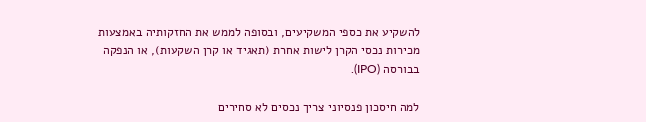להשקיע את כספי המשקיעים, ובסופה לממש את החזקותיה באמצעות מכירות נכסי הקרן לישות אחרת (תאגיד או קרן השקעות), או הנפקה בבורסה (IPO).

למה חיסכון פנסיוני צריך נכסים לא סחירים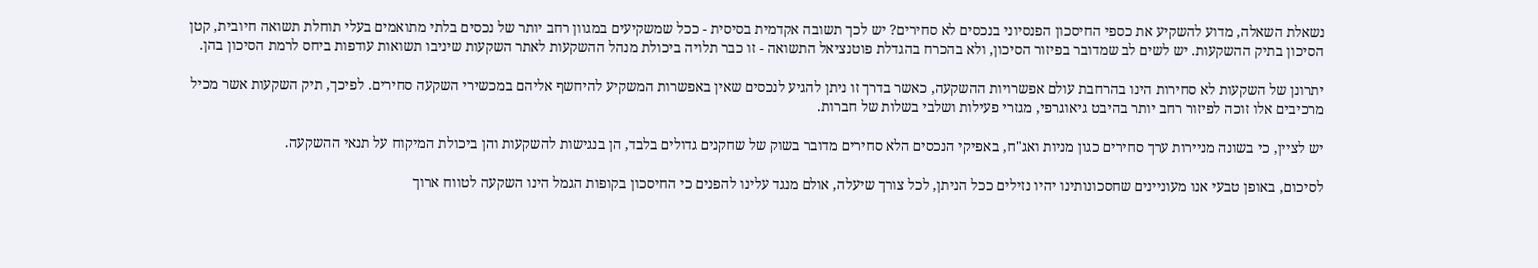נשאלת השאלה, מדוע להשקיע את כספי החיסכון הפנסיוני בנכסים לא סחירים? יש לכך תשובה אקדמית בסיסית - ככל שמשקיעים במגוון רחב יותר של נכסים בלתי מתואמים בעלי תוחלת תשואה חיובית, קטן הסיכון בתיק ההשקעות. יש לשים לב שמדובר בפיזור הסיכון, ולא בהכרח בהגדלת פוטנציאל התשואה - זו כבר תלויה ביכולת מנהל ההשקעות לאתר השקעות שיניבו תשואות עודפות ביחס לרמת הסיכון בהן.

יתרונן של השקעות לא סחירות הינו בהרחבת עולם אפשרויות ההשקעה, כאשר בדרך זו ניתן להגיע לנכסים שאין באפשרות המשקיע להיחשף אליהם במכשירי השקעה סחירים. לפיכך, תיק השקעות אשר מכיל מרכיבים אלו זוכה לפיזור רחב יותר בהיבט גיאוגרפי, מגזרי פעילות ושלבי בשלות של חברות.

יש לציין, כי בשונה מניירות ערך סחירים כגון מניות ואג"ח, באפיקי הנכסים הלא סחירים מדובר בשוק של שחקנים גדולים בלבד, הן בנגישות להשקעות והן ביכולת המיקוח על תנאי ההשקעה.

לסיכום, באופן טבעי אנו מעוניינים שחסכונותינו יהיו נזילים ככל הניתן, לכל צורך שיעלה, אולם מנגד עלינו להפנים כי החיסכון בקופות הגמל הינו השקעה לטווח ארוך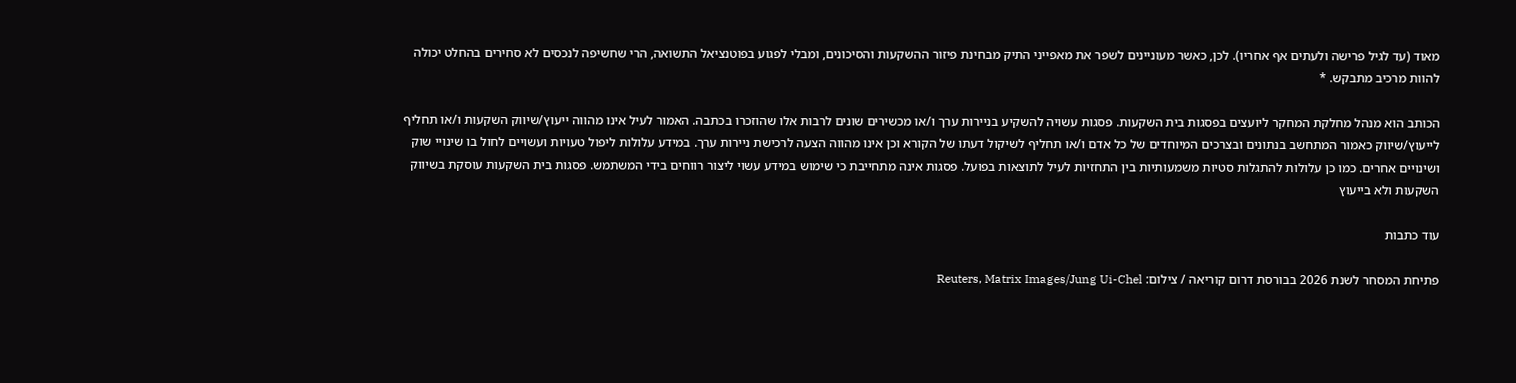מאוד (עד לגיל פרישה ולעתים אף אחריו). לכן, כאשר מעוניינים לשפר את מאפייני התיק מבחינת פיזור ההשקעות והסיכונים, ומבלי לפגוע בפוטנציאל התשואה, הרי שחשיפה לנכסים לא סחירים בהחלט יכולה להוות מרכיב מתבקש. *

הכותב הוא מנהל מחלקת המחקר ליועצים בפסגות בית השקעות. פסגות עשויה להשקיע בניירות ערך ו/או מכשירים שונים לרבות אלו שהוזכרו בכתבה. האמור לעיל אינו מהווה ייעוץ/שיווק השקעות ו/או תחליף לייעוץ/שיווק כאמור המתחשב בנתונים ובצרכים המיוחדים של כל אדם ו/או תחליף לשיקול דעתו של הקורא וכן אינו מהווה הצעה לרכישת ניירות ערך. במידע עלולות ליפול טעויות ועשויים לחול בו שינויי שוק ושינויים אחרים. כמו כן עלולות להתגלות סטיות משמעותיות בין התחזיות לעיל לתוצאות בפועל. פסגות אינה מתחייבת כי שימוש במידע עשוי ליצור רווחים בידי המשתמש. פסגות בית השקעות עוסקת בשיווק השקעות ולא בייעוץ

עוד כתבות

פתיחת המסחר לשנת 2026 בבורסת דרום קוריאה / צילום: Reuters, Matrix Images/Jung Ui-Chel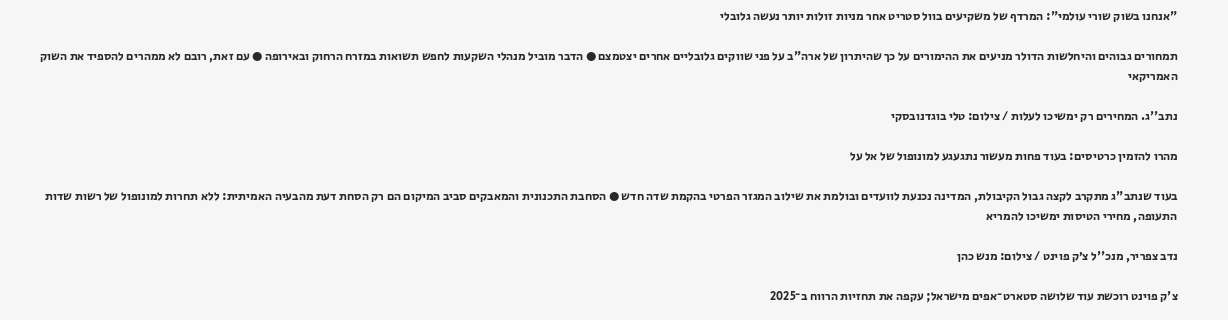"אנחנו בשוק שורי עולמי": המרדף של משקיעים בוול סטריט אחר מניות זולות יותר נעשה גלובלי

תמחורים גבוהים והיחלשות הדולר מניעים את ההימורים על כך שהיתרון של ארה"ב על פני שווקים גלובליים אחרים יצטמצם ● הדבר מוביל מנהלי השקעות לחפש תשואות במזרח הרחוק ובאירופה ● עם זאת, רובם לא ממהרים להספיד את השוק האמריקאי

נתב''ג. המחירים רק ימשיכו לעלות / צילום: טלי בוגדנובסקי

מהרו להזמין כרטיסים: בעוד פחות מעשור נתגעגע למונופול של אל על

בעוד שנתב"ג מתקרב לקצה גבול הקיבולת, המדינה נכנעת לוועדים ובולמת את שילוב המגזר הפרטי בהקמת שדה חדש ● הסחבת התכנונית והמאבקים סביב המיקום הם רק הסחת דעת מהבעיה האמיתית: ללא תחרות למונופול של רשות שדות התעופה, מחירי הטיסות ימשיכו להמריא

נדב צפריר, מנכ''ל צ׳ק פוינט / צילום: מנש כהן

צ'ק פוינט רוכשת עוד שלושה סטארט־אפים מישראל; עקפה את תחזיות הרווח ב־2025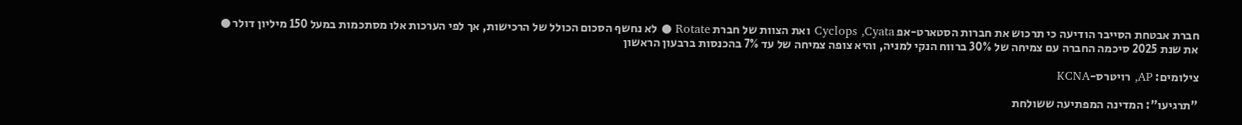חברת אבטחת הסייבר הודיעה כי תרכוש את חברות הסטארט-אפ Cyclops ,Cyata ואת הצוות של חברת Rotate ● לא נחשף הסכום הכולל של הרכישות, אך לפי הערכות אלו מסתכמות במעל 150 מיליון דולר ● את שנת 2025 סיכמה החברה עם צמיחה של 30% ברווח הנקי למניה, והיא צופה צמיחה של עד 7% בהכנסות ברבעון הראשון

צילומים: AP, רויטרס-KCNA

"תרגיעו": המדינה המפתיעה ששולחת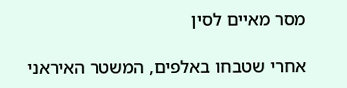מסר מאיים לסין

אחרי שטבחו באלפים, המשטר האיראני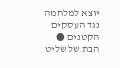יוצא למלחמה נגד העסקים הקטנים ● הבת של שליט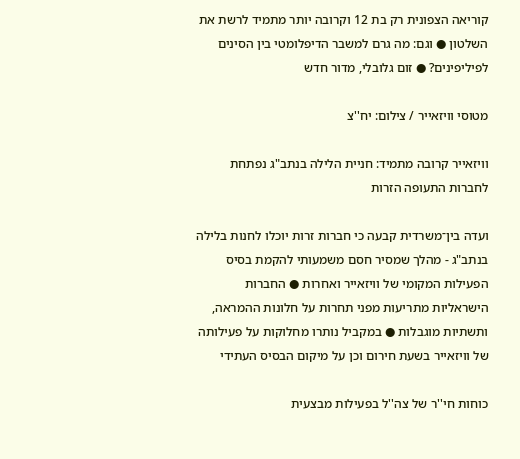קוריאה הצפונית רק בת 12 וקרובה יותר מתמיד לרשת את השלטון ● וגם: מה גרם למשבר הדיפלומטי בין הסינים לפיליפינים? ● זום גלובלי, מדור חדש

מטוסי וויזאייר / צילום: יח''צ

וויזאייר קרובה מתמיד: חניית הלילה בנתב"ג נפתחת לחברות התעופה הזרות

ועדה בין־משרדית קבעה כי חברות זרות יוכלו לחנות בלילה בנתב"ג - מהלך שמסיר חסם משמעותי להקמת בסיס הפעילות המקומי של וויזאייר ואחרות ● החברות הישראליות מתריעות מפני תחרות על חלונות ההמראה, ותשתיות מוגבלות ● במקביל נותרו מחלוקות על פעילותה של וויזאייר בשעת חירום וכן על מיקום הבסיס העתידי

כוחות חי''ר של צה''ל בפעילות מבצעית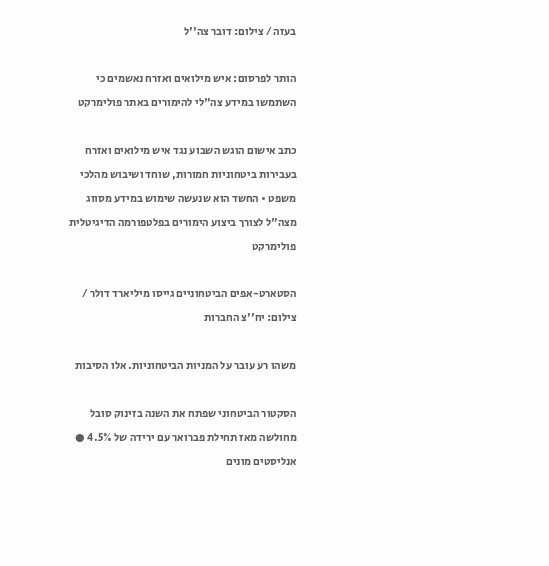בעזה / צילום: דובר צה''ל

הותר לפרסום: איש מילואים ואזרח נאשמים כי השתמשו במידע צה"לי להימורים באתר פולימרקט

כתב אישום הוגש השבוע נגד איש מילואים ואזרח בעבירות ביטחוניות חמורות, שוחד ושיבוש מהלכי משפט • החשד הוא שנעשה שימוש במידע מסווג מצה"ל לצורך ביצוע הימורים בפלטפורמה הדיגיטלית פולימרקט

הסטארט-אפים הביטחוניים גייסו מיליארד דולר / צילום: יח''צ החברות

משהו רע עובר על המניות הביטחוניות. אלו הסיבות

הסקטור הביטחוני שפתח את השנה בזינוק סובל מחולשה מאז תחילת פברואר עם ירידה של 4.5% ● אנליסטים מונים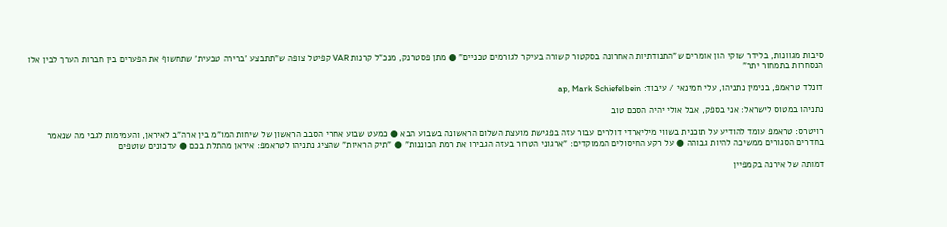סיבות מגוונות, בלידר שוקי הון אומרים ש"התנודתיות האחרונה בסקטור קשורה בעיקר לגורמים טכניים" ● מתן פסטרנק, מנכ"ל קרנות VAR קפיטל צופה ש"תתבצע 'ברירה טבעית' שתחשוף את הפערים בין חברות הערך לבין אלו הנסחרות בתמחור יתר"

דונלד טראמפ, בנימין נתניהו, עלי חמינאי / עיבוד: ap, Mark Schiefelbein

נתניהו במטוס לישראל: אני בספק, אבל אולי יהיה הסכם טוב

רויטרס: טראמפ עומד להודיע על תוכנית בשווי מיליארדי דולרים עבור עזה בפגישת מועצת השלום הראשונה בשבוע הבא ● כמעט שבוע אחרי הסבב הראשון של שיחות המו"מ בין ארה"ב לאיראן, והעמימות לגבי מה שנאמר בחדרים הסגורים ממשיכה להיות גבוהה ● על רקע החיסולים הממוקדים: "ארגוני הטרור בעזה הגבירו את רמת הכוננות" ● "תיק הראיות" שהציג נתניהו לטראמפ: איראן מהתלת בכם ● עדכונים שוטפים

דמותה של אירנה בקמפיין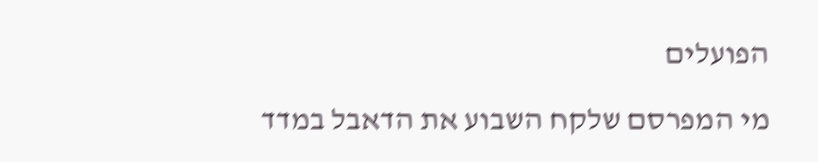הפועלים

מי המפרסם שלקח השבוע את הדאבל במדד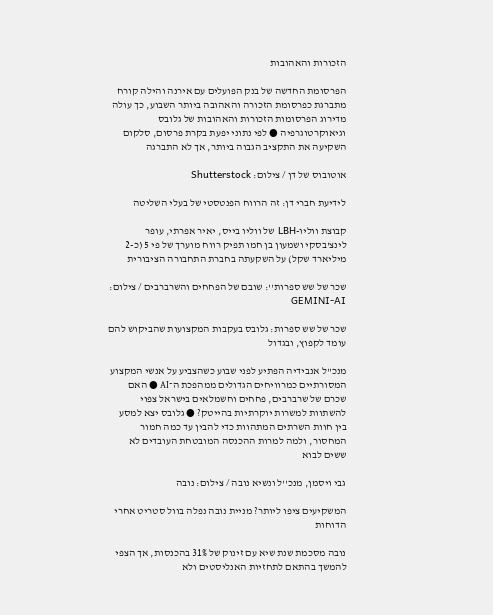הזכורות והאהובות

הפרסומת החדשה של בנק הפועלים עם אירנה והילה קורח מתברגת כפרסומת הזכורה והאהובה ביותר השבוע, כך עולה מדירוג הפרסומות הזכורות והאהובות של גלובס וגיאוקרטוגרפיה ● לפי נתוני יפעת בקרת פרסום, סלקום השקיעה את התקציב הגבוה ביותר, אך לא התברגה

אוטובוס של דן / צילום: Shutterstock

לידיעת חברי דן: זה הרווח הפנטסטי של בעלי השליטה

קבוצת ווליו-LBH של ווליו בייס, יאיר אפרתי, עופר לינצ'בסקי ושמעון בן חמו תפיק רווח מוערך של פי 5 (כ-2 מיליארד שקל) על השקעתה בחברת התחבורה הציבורית

שכר של שש ספרות'': שובם של הפחחים והשרברבים / צילום: GEMINI-AI

שכר של שש ספרות: גלובס בעקבות המקצועות שהביקוש להם עומד לקפוץ, ובגדול

מנכ"ל אנבידיה הפתיע לפני שבוע כשהצביע על אנשי המקצוע המסורתיים כמרוויחים הגדולים ממהפכת ה־AI ● האם שכרם של שרברבים, פחחים וחשמלאים בישראל צפוי להשתוות למשרות יוקרתיות בהייטק? ● גלובס יצא למסע בין חוות השרתים המתהוות כדי להבין עד כמה חמור המחסור, ולמה למרות ההכנסה המובטחת העובדים לא ששים לבוא

גבי ויסמן, מנכ''ל ונשיא נובה / צילום: נובה

המשקיעים ציפו ליותר? מניית נובה נפלה בוול סטריט אחרי הדוחות

נובה מסכמת שנת שיא עם זינוק של 31% בהכנסות, אך הצפי להמשך בהתאם לתחזיות האנליסטים ולא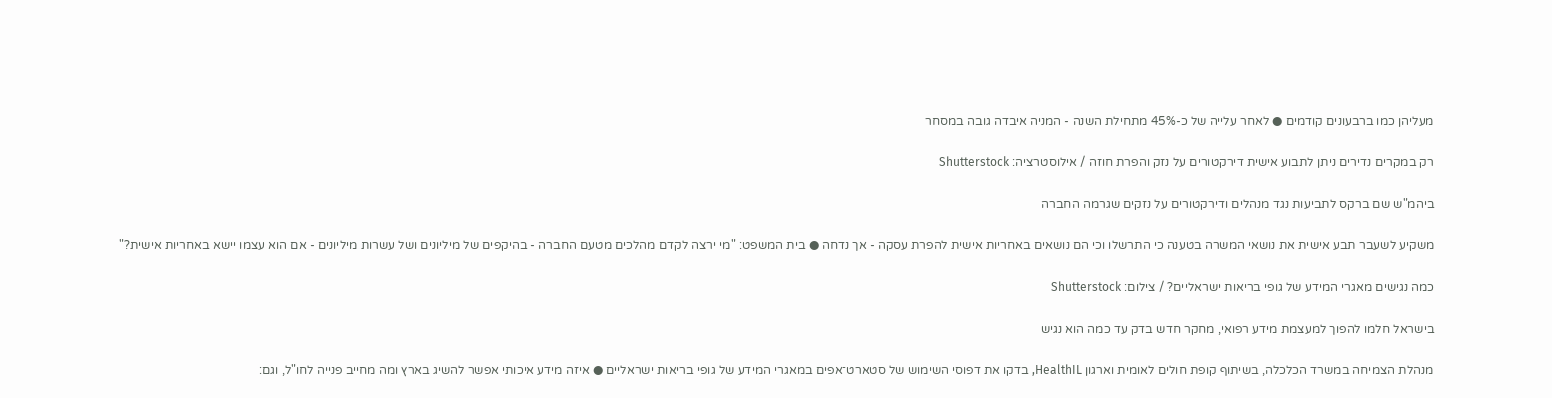מעליהן כמו ברבעונים קודמים ● לאחר עלייה של כ-45% מתחילת השנה - המניה איבדה גובה במסחר

רק במקרים נדירים ניתן לתבוע אישית דירקטורים על נזק והפרת חוזה / אילוסטרציה: Shutterstock

ביהמ"ש שם ברקס לתביעות נגד מנהלים ודירקטורים על נזקים שגרמה החברה

משקיע לשעבר תבע אישית את נושאי המשרה בטענה כי התרשלו וכי הם נושאים באחריות אישית להפרת עסקה - אך נדחה ● בית המשפט: "מי ירצה לקדם מהלכים מטעם החברה - בהיקפים של מיליונים ושל עשרות מיליונים - אם הוא עצמו יישא באחריות אישית?"

כמה נגישים מאגרי המידע של גופי בריאות ישראליים? / צילום: Shutterstock

בישראל חלמו להפוך למעצמת מידע רפואי, מחקר חדש בדק עד כמה הוא נגיש

מנהלת הצמיחה במשרד הכלכלה, בשיתוף קופת חולים לאומית וארגון HealthIL, בדקו את דפוסי השימוש של סטארט־אפים במאגרי המידע של גופי בריאות ישראליים ● איזה מידע איכותי אפשר להשיג בארץ ומה מחייב פנייה לחו"ל, וגם: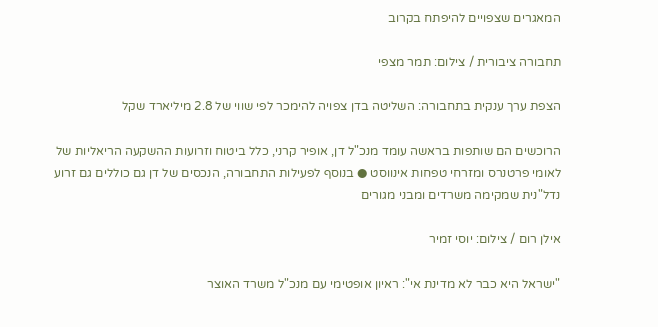המאגרים שצפויים להיפתח בקרוב

תחבורה ציבורית / צילום: תמר מצפי

הצפת ערך ענקית בתחבורה: השליטה בדן צפויה להימכר לפי שווי של 2.8 מיליארד שקל

הרוכשים הם שותפות בראשה עומד מנכ"ל דן, אופיר קרני, כלל ביטוח וזרועות ההשקעה הריאליות של לאומי פרטנרס ומזרחי טפחות אינווסט ● בנוסף לפעילות התחבורה, הנכסים של דן גם כוללים גם זרוע נדל"נית שמקימה משרדים ומבני מגורים

אילן רום / צילום: יוסי זמיר

"ישראל היא כבר לא מדינת אי": ראיון אופטימי עם מנכ"ל משרד האוצר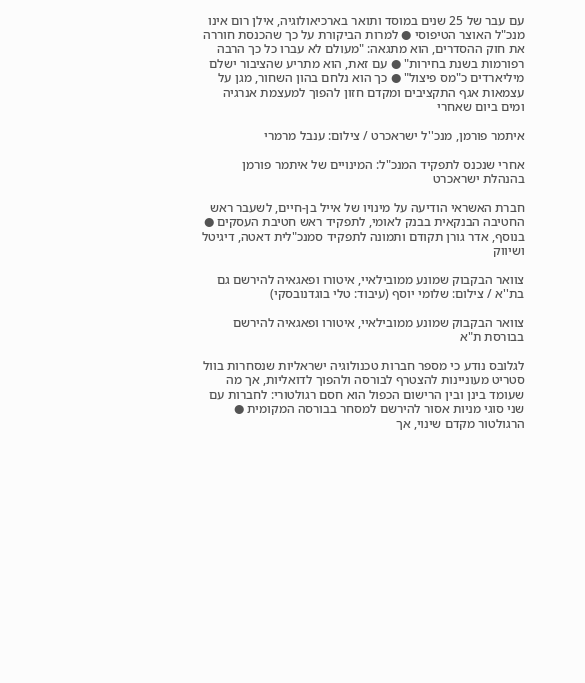עם עבר של 25 שנים במוסד ותואר בארכיאולוגיה, אילן רום אינו מנכ"ל האוצר הטיפוסי ● למרות הביקורת על כך שהכנסת חוררה את חוק ההסדרים, הוא מתגאה: "מעולם לא עברו כל כך הרבה רפורמות בשנת בחירות" ● עם זאת, הוא מתריע שהציבור ישלם מיליארדים כ"מס פיצול" ● כך הוא נלחם בהון השחור, מגן על עצמאות אגף התקציבים ומקדם חזון להפוך למעצמת אנרגיה ומים ביום שאחרי

איתמר פורמן, מנכ''ל ישראכרט / צילום: ענבל מרמרי

אחרי שנכנס לתפקיד המנכ"ל: המינויים של איתמר פורמן בהנהלת ישראכרט

חברת האשראי הודיעה על מינויו של אייל בן-חיים, לשעבר ראש החטיבה הבנקאית בבנק לאומי, לתפקיד ראש חטיבת העסקים ● בנוסף, אדר גורן תקודם ותמונה לתפקיד סמנכ"לית דאטה, דיגיטל ושיווק

צוואר הבקבוק שמונע ממובילאיי, איטורו ופאגאיה להירשם גם בת''א / צילום: שלומי יוסף (עיבוד: טלי בוגדנובסקי)

צוואר הבקבוק שמונע ממובילאיי, איטורו ופאגאיה להירשם בבורסת ת"א

לגלובס נודע כי מספר חברות טכנולוגיה ישראליות שנסחרות בוול סטריט מעוניינות להצטרף לבורסה ולהפוך לדואליות, אך מה שעומד בינן ובין הרישום הכפול הוא חסם רגולטורי: לחברות עם שני סוגי מניות אסור להירשם למסחר בבורסה המקומית ● הרגולטור מקדם שינוי, אך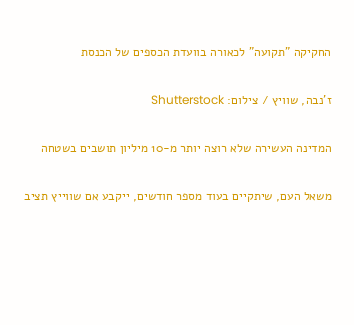החקיקה "תקועה" לכאורה בוועדת הכספים של הכנסת

ז'נבה, שוויץ / צילום: Shutterstock

המדינה העשירה שלא רוצה יותר מ-10 מיליון תושבים בשטחה

משאל העם, שיתקיים בעוד מספר חודשים, ייקבע אם שווייץ תציב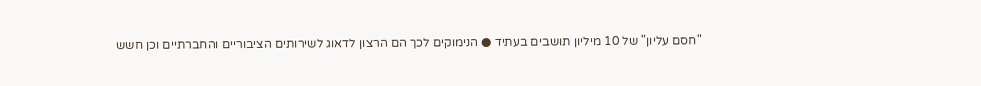"חסם עליון" של 10 מיליון תושבים בעתיד ● הנימוקים לכך הם הרצון לדאוג לשירותים הציבוריים והחברתיים וכן חשש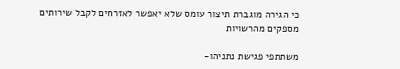כי הגירה מוגברת תיצור עומס שלא יאפשר לאזרחים לקבל שירותים מספקים מהרשויות

משתתפי פגישת נתניהו-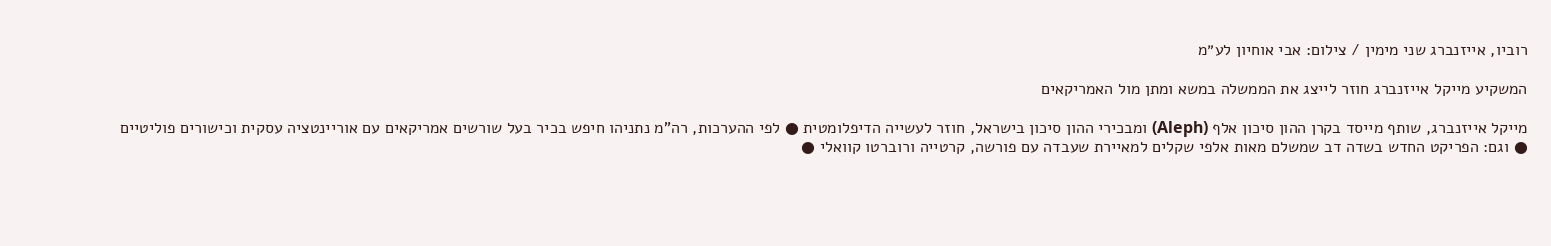רוביו, אייזנברג שני מימין / צילום: אבי אוחיון לע״מ

המשקיע מייקל אייזנברג חוזר לייצג את הממשלה במשא ומתן מול האמריקאים

מייקל אייזנברג, שותף מייסד בקרן ההון סיכון אלף (Aleph) ומבכירי ההון סיכון בישראל, חוזר לעשייה הדיפלומטית ● לפי ההערכות, רה"מ נתניהו חיפש בכיר בעל שורשים אמריקאים עם אוריינטציה עסקית וכישורים פוליטיים ● וגם: הפריקט החדש בשדה דב שמשלם מאות אלפי שקלים למאיירת שעבדה עם פורשה, קרטייה ורוברטו קוואלי ●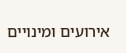אירועים ומינויים